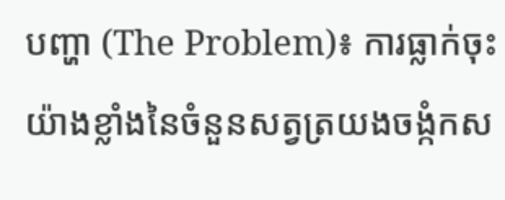បញ្ហា (The Problem)៖ ការធ្លាក់ចុះយ៉ាងខ្លាំងនៃចំនួនសត្វត្រយងចង្កំកស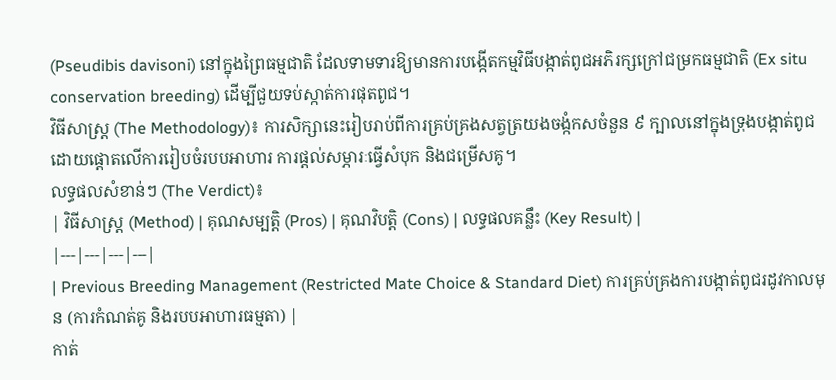(Pseudibis davisoni) នៅក្នុងព្រៃធម្មជាតិ ដែលទាមទារឱ្យមានការបង្កើតកម្មវិធីបង្កាត់ពូជអភិរក្សក្រៅជម្រកធម្មជាតិ (Ex situ conservation breeding) ដើម្បីជួយទប់ស្កាត់ការផុតពូជ។
វិធីសាស្ត្រ (The Methodology)៖ ការសិក្សានេះរៀបរាប់ពីការគ្រប់គ្រងសត្វត្រយងចង្កំកសចំនួន ៩ ក្បាលនៅក្នុងទ្រុងបង្កាត់ពូជ ដោយផ្តោតលើការរៀបចំរបបអាហារ ការផ្តល់សម្ភារៈធ្វើសំបុក និងជម្រើសគូ។
លទ្ធផលសំខាន់ៗ (The Verdict)៖
| វិធីសាស្ត្រ (Method) | គុណសម្បត្តិ (Pros) | គុណវិបត្តិ (Cons) | លទ្ធផលគន្លឹះ (Key Result) |
|---|---|---|---|
| Previous Breeding Management (Restricted Mate Choice & Standard Diet) ការគ្រប់គ្រងការបង្កាត់ពូជរដូវកាលមុន (ការកំណត់គូ និងរបបអាហារធម្មតា) |
កាត់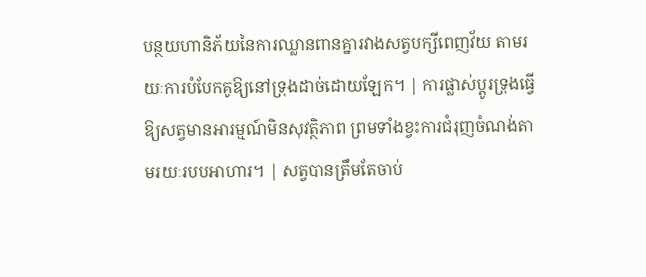បន្ថយហានិភ័យនៃការឈ្លានពានគ្នារវាងសត្វបក្សីពេញវ័យ តាមរយៈការបំបែកគូឱ្យនៅទ្រុងដាច់ដោយឡែក។ | ការផ្លាស់ប្តូរទ្រុងធ្វើឱ្យសត្វមានអារម្មណ៍មិនសុវត្ថិភាព ព្រមទាំងខ្វះការជំរុញចំណង់តាមរយៈរបបអាហារ។ | សត្វបានត្រឹមតែចាប់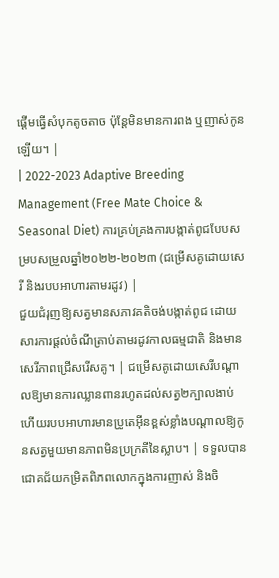ផ្តើមធ្វើសំបុកតូចតាច ប៉ុន្តែមិនមានការពង ឬញាស់កូនឡើយ។ |
| 2022-2023 Adaptive Breeding Management (Free Mate Choice & Seasonal Diet) ការគ្រប់គ្រងការបង្កាត់ពូជបែបសម្របសម្រួលឆ្នាំ២០២២-២០២៣ (ជម្រើសគូដោយសេរី និងរបបអាហារតាមរដូវ) |
ជួយជំរុញឱ្យសត្វមានសភាវគតិចង់បង្កាត់ពូជ ដោយសារការផ្តល់ចំណីត្រាប់តាមរដូវកាលធម្មជាតិ និងមានសេរីភាពជ្រើសរើសគូ។ | ជម្រើសគូដោយសេរីបណ្តាលឱ្យមានការឈ្លានពានរហូតដល់សត្វ២ក្បាលងាប់ ហើយរបបអាហារមានប្រូតេអ៊ីនខ្ពស់ខ្លាំងបណ្តាលឱ្យកូនសត្វមួយមានភាពមិនប្រក្រតីនៃស្លាប។ | ទទួលបានជោគជ័យកម្រិតពិភពលោកក្នុងការញាស់ និងចិ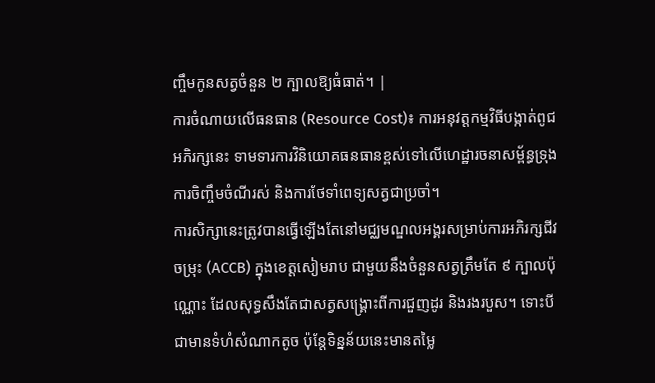ញ្ចឹមកូនសត្វចំនួន ២ ក្បាលឱ្យធំធាត់។ |
ការចំណាយលើធនធាន (Resource Cost)៖ ការអនុវត្តកម្មវិធីបង្កាត់ពូជអភិរក្សនេះ ទាមទារការវិនិយោគធនធានខ្ពស់ទៅលើហេដ្ឋារចនាសម្ព័ន្ធទ្រុង ការចិញ្ចឹមចំណីរស់ និងការថែទាំពេទ្យសត្វជាប្រចាំ។
ការសិក្សានេះត្រូវបានធ្វើឡើងតែនៅមជ្ឈមណ្ឌលអង្គរសម្រាប់ការអភិរក្សជីវចម្រុះ (ACCB) ក្នុងខេត្តសៀមរាប ជាមួយនឹងចំនួនសត្វត្រឹមតែ ៩ ក្បាលប៉ុណ្ណោះ ដែលសុទ្ធសឹងតែជាសត្វសង្គ្រោះពីការជួញដូរ និងរងរបួស។ ទោះបីជាមានទំហំសំណាកតូច ប៉ុន្តែទិន្នន័យនេះមានតម្លៃ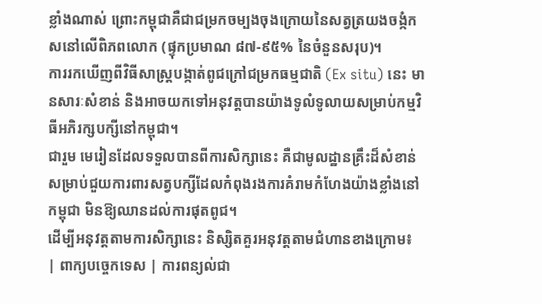ខ្លាំងណាស់ ព្រោះកម្ពុជាគឺជាជម្រកចម្បងចុងក្រោយនៃសត្វត្រយងចង្កំកសនៅលើពិភពលោក (ផ្ទុកប្រមាណ ៨៧-៩៥% នៃចំនួនសរុប)។
ការរកឃើញពីវិធីសាស្ត្របង្កាត់ពូជក្រៅជម្រកធម្មជាតិ (Ex situ) នេះ មានសារៈសំខាន់ និងអាចយកទៅអនុវត្តបានយ៉ាងទូលំទូលាយសម្រាប់កម្មវិធីអភិរក្សបក្សីនៅកម្ពុជា។
ជារួម មេរៀនដែលទទួលបានពីការសិក្សានេះ គឺជាមូលដ្ឋានគ្រឹះដ៏សំខាន់សម្រាប់ជួយការពារសត្វបក្សីដែលកំពុងរងការគំរាមកំហែងយ៉ាងខ្លាំងនៅកម្ពុជា មិនឱ្យឈានដល់ការផុតពូជ។
ដើម្បីអនុវត្តតាមការសិក្សានេះ និស្សិតគួរអនុវត្តតាមជំហានខាងក្រោម៖
| ពាក្យបច្ចេកទេស | ការពន្យល់ជា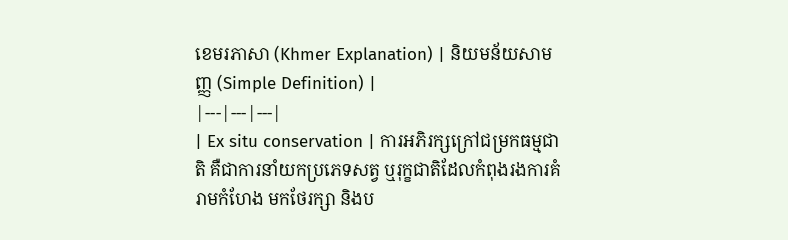ខេមរភាសា (Khmer Explanation) | និយមន័យសាមញ្ញ (Simple Definition) |
|---|---|---|
| Ex situ conservation | ការអភិរក្សក្រៅជម្រកធម្មជាតិ គឺជាការនាំយកប្រភេទសត្វ ឬរុក្ខជាតិដែលកំពុងរងការគំរាមកំហែង មកថែរក្សា និងប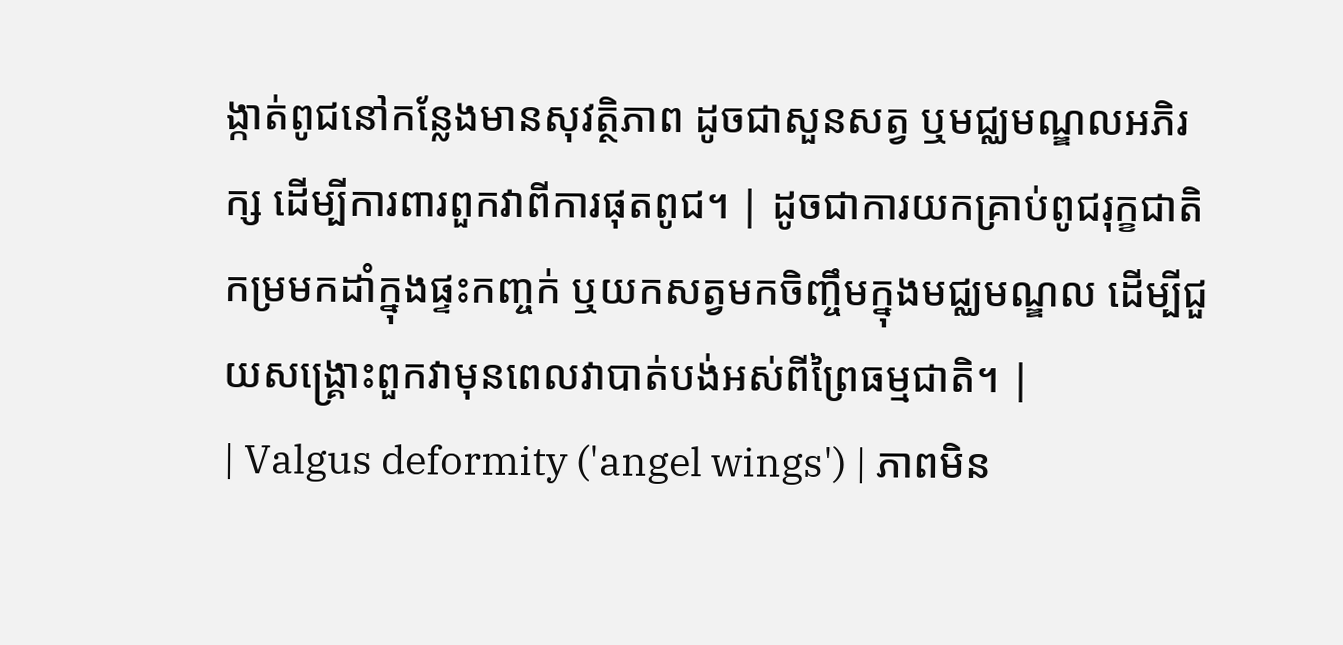ង្កាត់ពូជនៅកន្លែងមានសុវត្ថិភាព ដូចជាសួនសត្វ ឬមជ្ឈមណ្ឌលអភិរក្ស ដើម្បីការពារពួកវាពីការផុតពូជ។ | ដូចជាការយកគ្រាប់ពូជរុក្ខជាតិកម្រមកដាំក្នុងផ្ទះកញ្ចក់ ឬយកសត្វមកចិញ្ចឹមក្នុងមជ្ឈមណ្ឌល ដើម្បីជួយសង្គ្រោះពួកវាមុនពេលវាបាត់បង់អស់ពីព្រៃធម្មជាតិ។ |
| Valgus deformity ('angel wings') | ភាពមិន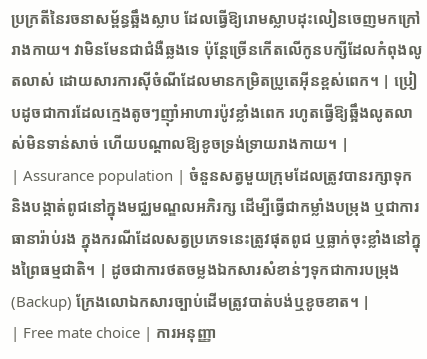ប្រក្រតីនៃរចនាសម្ព័ន្ធឆ្អឹងស្លាប ដែលធ្វើឱ្យរោមស្លាបដុះលៀនចេញមកក្រៅរាងកាយ។ វាមិនមែនជាជំងឺឆ្លងទេ ប៉ុន្តែច្រើនកើតលើកូនបក្សីដែលកំពុងលូតលាស់ ដោយសារការស៊ីចំណីដែលមានកម្រិតប្រូតេអ៊ីនខ្ពស់ពេក។ | ប្រៀបដូចជាការដែលក្មេងតូចៗញ៉ាំអាហារប៉ូវខ្លាំងពេក រហូតធ្វើឱ្យឆ្អឹងលូតលាស់មិនទាន់សាច់ ហើយបណ្តាលឱ្យខូចទ្រង់ទ្រាយរាងកាយ។ |
| Assurance population | ចំនួនសត្វមួយក្រុមដែលត្រូវបានរក្សាទុក និងបង្កាត់ពូជនៅក្នុងមជ្ឈមណ្ឌលអភិរក្ស ដើម្បីធ្វើជាកម្លាំងបម្រុង ឬជាការធានារ៉ាប់រង ក្នុងករណីដែលសត្វប្រភេទនេះត្រូវផុតពូជ ឬធ្លាក់ចុះខ្លាំងនៅក្នុងព្រៃធម្មជាតិ។ | ដូចជាការថតចម្លងឯកសារសំខាន់ៗទុកជាការបម្រុង (Backup) ក្រែងលោឯកសារច្បាប់ដើមត្រូវបាត់បង់ឬខូចខាត។ |
| Free mate choice | ការអនុញ្ញា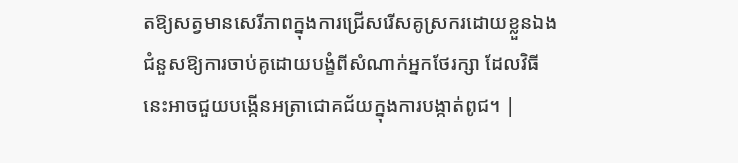តឱ្យសត្វមានសេរីភាពក្នុងការជ្រើសរើសគូស្រករដោយខ្លួនឯង ជំនួសឱ្យការចាប់គូដោយបង្ខំពីសំណាក់អ្នកថែរក្សា ដែលវិធីនេះអាចជួយបង្កើនអត្រាជោគជ័យក្នុងការបង្កាត់ពូជ។ |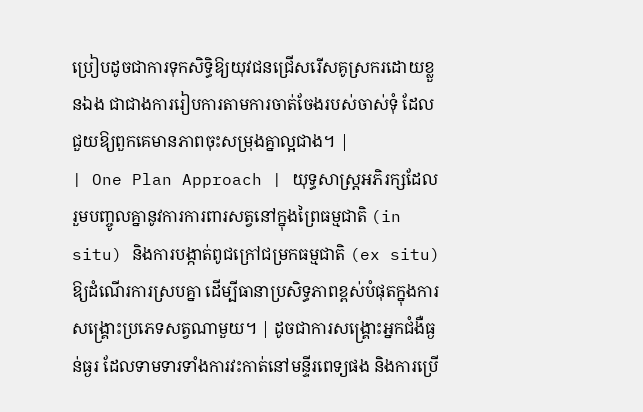ប្រៀបដូចជាការទុកសិទ្ធិឱ្យយុវជនជ្រើសរើសគូស្រករដោយខ្លួនឯង ជាជាងការរៀបការតាមការចាត់ចែងរបស់ចាស់ទុំ ដែលជួយឱ្យពួកគេមានភាពចុះសម្រុងគ្នាល្អជាង។ |
| One Plan Approach | យុទ្ធសាស្ត្រអភិរក្សដែលរួមបញ្ចូលគ្នានូវការការពារសត្វនៅក្នុងព្រៃធម្មជាតិ (in situ) និងការបង្កាត់ពូជក្រៅជម្រកធម្មជាតិ (ex situ) ឱ្យដំណើរការស្របគ្នា ដើម្បីធានាប្រសិទ្ធភាពខ្ពស់បំផុតក្នុងការសង្គ្រោះប្រភេទសត្វណាមួយ។ | ដូចជាការសង្គ្រោះអ្នកជំងឺធ្ងន់ធ្ងរ ដែលទាមទារទាំងការវះកាត់នៅមន្ទីរពេទ្យផង និងការប្រើ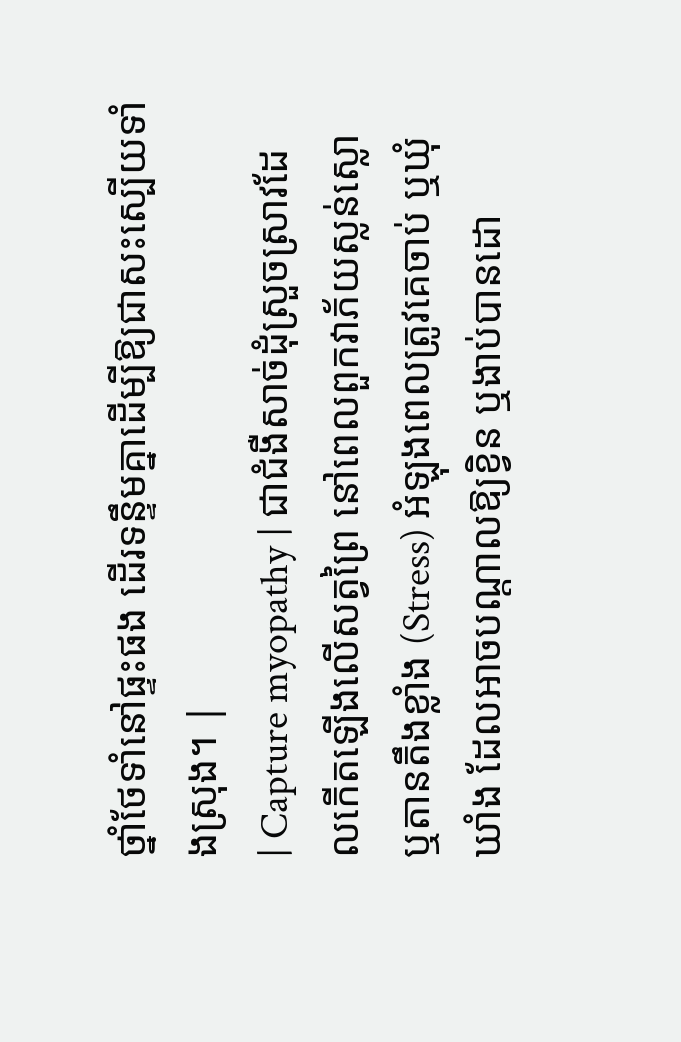ថ្នាំថែទាំនៅផ្ទះផង ដើរទន្ទឹមគ្នាដើម្បីឱ្យជាសះស្បើយទាំងស្រុង។ |
| Capture myopathy | ជាជំងឺសាច់ដុំស្រួចស្រាវដែលកើតឡើងលើសត្វព្រៃ នៅពេលពួកវាភ័យស្លន់ស្លោ ឬតានតឹងខ្លាំង (Stress) អំឡុងពេលត្រូវគេចាប់ ឬឃុំឃាំង ដែលអាចបណ្តាលឱ្យខ្វិន ឬងាប់បានដោ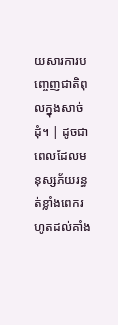យសារការបញ្ចេញជាតិពុលក្នុងសាច់ដុំ។ | ដូចជាពេលដែលមនុស្សភ័យរន្ធត់ខ្លាំងពេករហូតដល់គាំង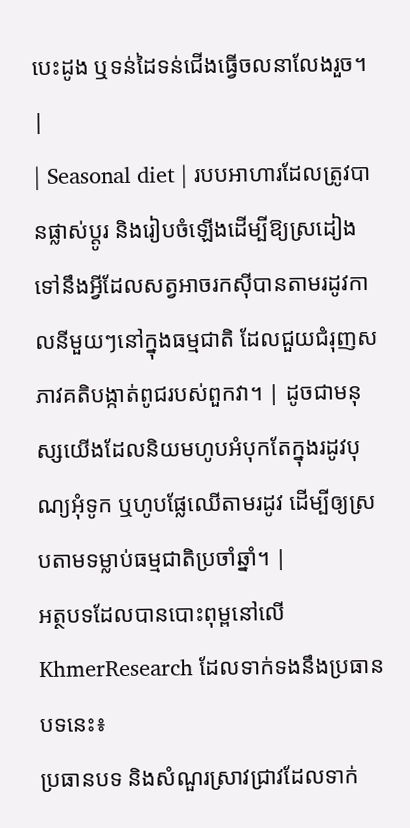បេះដូង ឬទន់ដៃទន់ជើងធ្វើចលនាលែងរួច។ |
| Seasonal diet | របបអាហារដែលត្រូវបានផ្លាស់ប្តូរ និងរៀបចំឡើងដើម្បីឱ្យស្រដៀងទៅនឹងអ្វីដែលសត្វអាចរកស៊ីបានតាមរដូវកាលនីមួយៗនៅក្នុងធម្មជាតិ ដែលជួយជំរុញសភាវគតិបង្កាត់ពូជរបស់ពួកវា។ | ដូចជាមនុស្សយើងដែលនិយមហូបអំបុកតែក្នុងរដូវបុណ្យអុំទូក ឬហូបផ្លែឈើតាមរដូវ ដើម្បីឲ្យស្របតាមទម្លាប់ធម្មជាតិប្រចាំឆ្នាំ។ |
អត្ថបទដែលបានបោះពុម្ពនៅលើ KhmerResearch ដែលទាក់ទងនឹងប្រធានបទនេះ៖
ប្រធានបទ និងសំណួរស្រាវជ្រាវដែលទាក់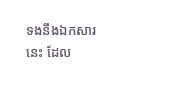ទងនឹងឯកសារនេះ ដែល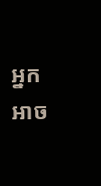អ្នកអាច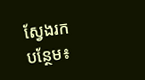ស្វែងរកបន្ថែម៖